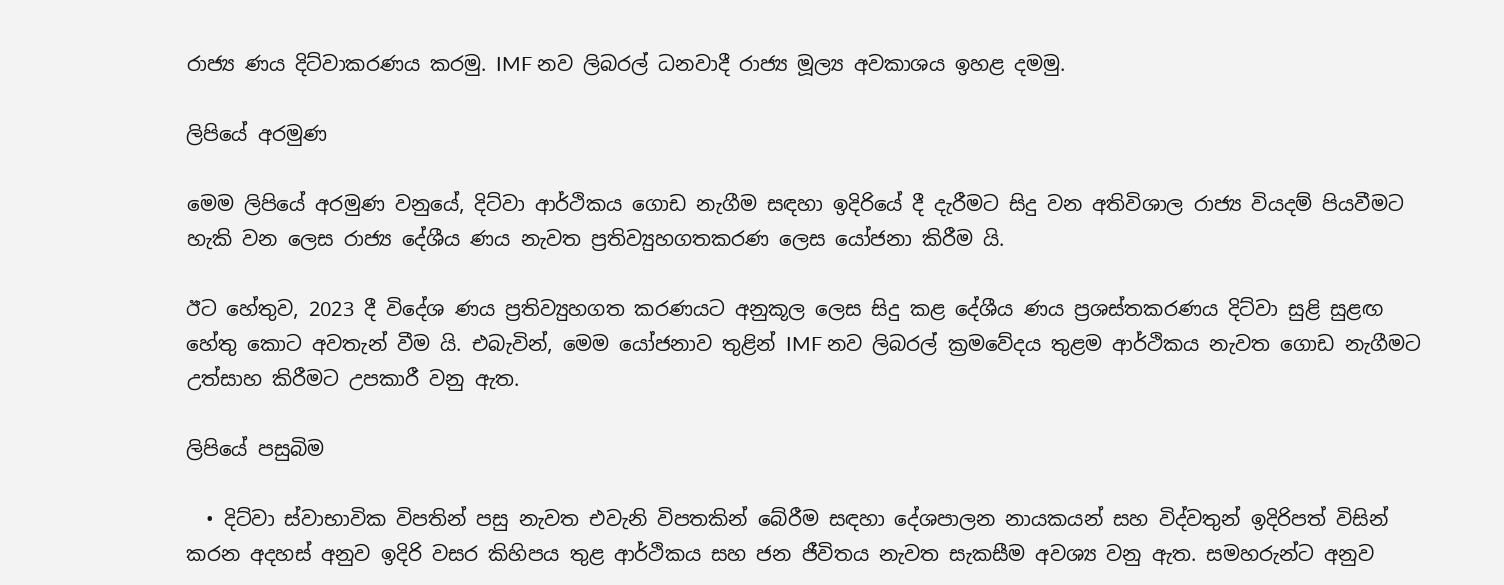රාජ්‍ය ණය දිට්වාකරණය කරමු. IMF නව ලිබරල් ධනවාදී රාජ්‍ය මූල්‍ය අවකාශය ඉහළ දමමු.

ලිපියේ අරමුණ

මෙම ලිපියේ අරමුණ වනුයේ, දිට්වා ආර්ථිකය ගොඩ නැගීම සඳහා ඉදිරියේ දී දැරීමට සිදු වන අතිවිශාල රාජ්‍ය වියදම් පියවීමට හැකි වන ලෙස රාජ්‍ය දේශීය ණය නැවත ප්‍රතිව්‍යුහගතකරණ ලෙස යෝජනා කිරීම යි.

ඊට හේතුව, 2023 දී විදේශ ණය ප්‍රතිව්‍යුහගත කරණයට අනුකූල ලෙස සිදු කළ දේශීය ණය ප්‍රශස්තකරණය දිට්වා සුළි සුළඟ හේතු කොට අවතැන් වීම යි. එබැවින්, මෙම යෝජනාව තුළින් IMF නව ලිබරල් ක්‍රමවේදය තුළම ආර්ථිකය නැවත ගොඩ නැගීමට උත්සාහ කිරීමට උපකාරී වනු ඇත.

ලිපියේ පසුබිම

  • දිට්වා ස්වාභාවික විපතින් පසු නැවත එවැනි විපතකින් බේරීම සඳහා දේශපාලන නායකයන් සහ විද්වතුන් ඉදිරිපත් විසින් කරන අදහස් අනුව ඉදිරි වසර කිහිපය තුළ ආර්ථිකය සහ ජන ජීවිතය නැවත සැකසීම අවශ්‍ය වනු ඇත. සමහරුන්ට අනුව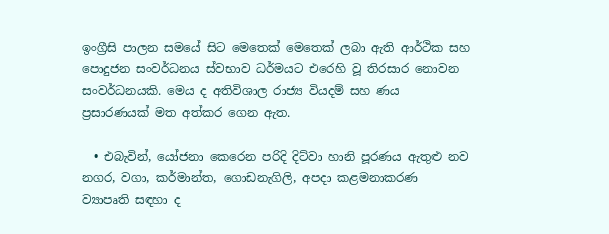ඉංග්‍රීසි පාලන සමයේ සිට මෙතෙක් මෙතෙක් ලබා ඇති ආර්ථික සහ පොදුජන සංවර්ධනය ස්වභාව ධර්මයට එරෙහි වූ තිරසාර නොවන සංවර්ධනයකි. මෙය ද අතිවිශාල රාජ්‍ය වියදම් සහ ණය ප්‍රසාරණයක් මත අත්කර ගෙන ඇත.

  • එබැවින්, යෝජනා කෙරෙන පරිදි දිට්වා හානි පූරණය ඇතුළු නව නගර, වගා, කර්මාන්ත, ගොඩනැගිලි, අපදා කළමනාකරණ ව්‍යාපෘති සඳහා ද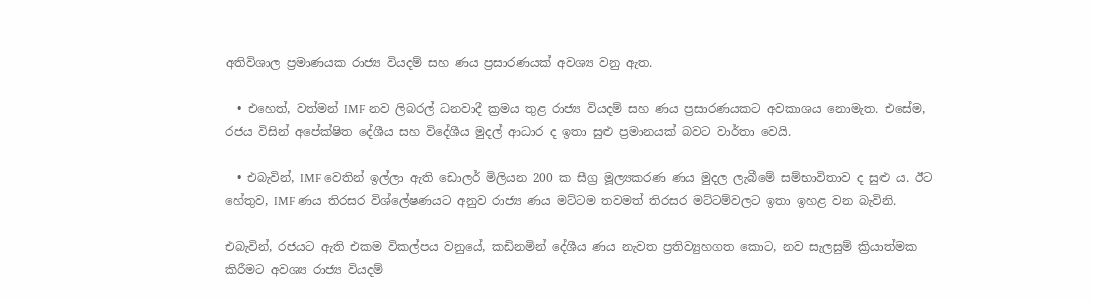අතිවිශාල ප්‍රමාණයක රාජ්‍ය වියදම් සහ ණය ප්‍රසාරණයක් අවශ්‍ය වනු ඇත.

  • එහෙත්, වත්මන් IMF නව ලිබරල් ධනවාදී ක්‍රමය තුළ රාජ්‍ය වියදම් සහ ණය ප්‍රසාරණයකට අවකාශය නොමැත. එසේම, රජය විසින් අපේක්ෂිත දේශීය සහ විදේශීය මුදල් ආධාර ද ඉතා සුළු ප්‍රමානයක් බවට වාර්තා වෙයි.

  • එබැවින්, IMF වෙතින් ඉල්ලා ඇති ඩොලර් මිලියන 200 ක සීග්‍ර මූල්‍යකරණ ණය මුදල ලැබීමේ සම්භාවිතාව ද සුළු ය. ඊට හේතුව, IMF ණය තිරසර විශ්ලේෂණයට අනුව රාජ්‍ය ණය මට්ටම තවමත් තිරසර මට්ටම්වලට ඉතා ඉහළ වන බැවිනි.

එබැවින්, රජයට ඇති එකම විකල්පය වනුයේ, කඩිනමින් දේශීය ණය නැවත ප්‍රතිව්‍යුහගත කොට, නව සැලසුම් ක්‍රියාත්මක කිරීමට අවශ්‍ය රාජ්‍ය වියදම්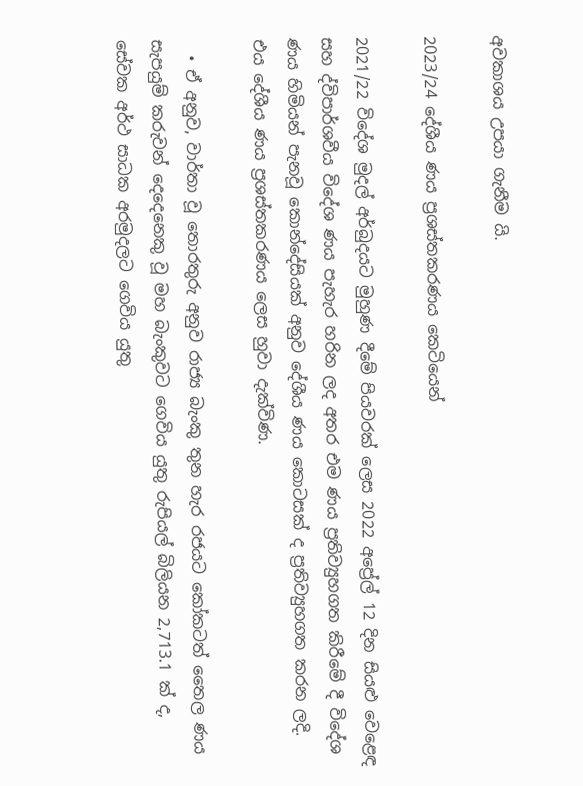අවකාශය උපයා ගැනීම යි.

2023/24 දේශීය ණය ප්‍රශස්තකරණය කෙටියෙන්

2021/22 විදේශ මුදල් අර්බුදයට මුහුණ දීමේ පියවරක් ලෙස 2022 අප්‍රේල් 12 දින සියළු වෙළෙඳ සහ ද්විපාර්ශවීය විදේශ ණය පැහැර හරින ලද අතර එම ණය ප්‍රතිව්‍යුහගත කිරීමේ දී විදේශ ණය හිමියන් පැනවූ කොන්දේසියක් අනුව දේශීය ණය කොටසක් ද ප්‍රතිව්‍යුහගත කරන ලදි. එය දේශීය ණය ප්‍රශස්තකරණය ලෙස හුවා දැක්විණ.

  • ඒ අනුව, වාර්තා වූ තොරතුරු අනුව රාජ්‍ය බැංකු තුන හැර රජයට කෝකටත් තෛල ණය සැපයුම් කරුවන් දෙදෙනෙකු වූ මහ බැංකුවට ගෙවිය යුතු රුපියල් බිලියන 2,713.1 ක් ද, සේවක අර්ථ සාධක අරමුදලට ගෙවිය යුතු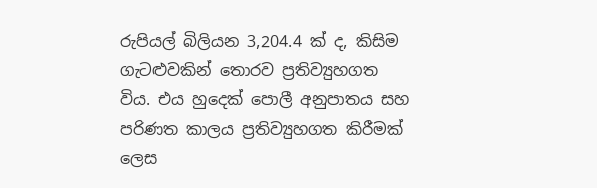රුපියල් බිලියන 3,204.4 ක් ද, කිසිම ගැටළුවකින් තොරව ප්‍රතිව්‍යුහගත විය. එය හුදෙක් පොලී අනුපාතය සහ පරිණත කාලය ප්‍රතිව්‍යුහගත කිරීමක් ලෙස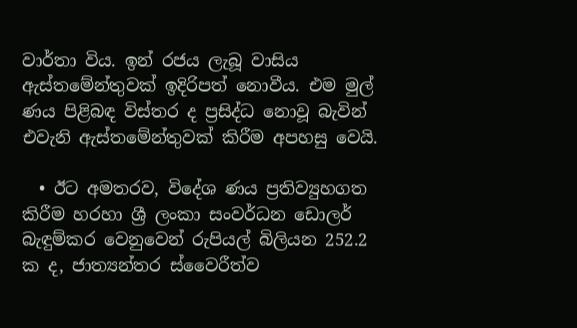වාර්තා විය. ඉන් රජය ලැබූ වාසිය ඇස්තමේන්තුවක් ඉදිරිපත් නොවීය. එම මුල් ණය පිළිබඳ විස්තර ද ප්‍රසිද්ධ නොවූ බැවින් එවැනි ඇස්තමේන්තුවක් කිරීම අපහසු වෙයි.

  • ඊට අමතරව, විදේශ ණය ප්‍රතිව්‍යුහගත කිරීම හරහා ශ්‍රී ලංකා සංවර්ධන ඩොලර් බැඳුම්කර වෙනුවෙන් රුපියල් බිලියන 252.2 ක ද, ජාත්‍යන්තර ස්වෛරීත්ව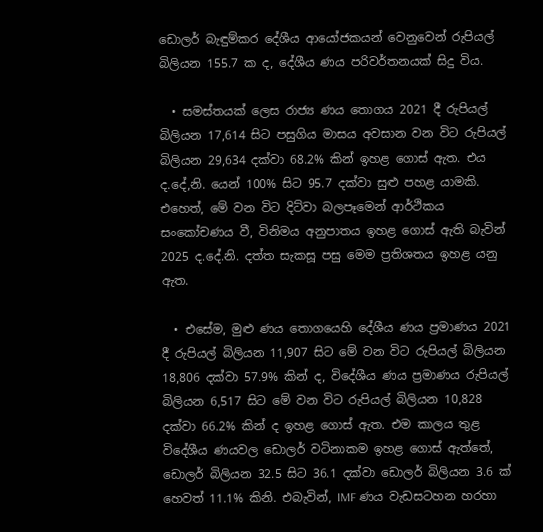ඩොලර් බැඳුම්කර දේශීය ආයෝජකයන් වෙනුවෙන් රුපියල් බිලියන 155.7 ක ද, දේශීය ණය පරිවර්තනයක් සිදු විය.

  • සමස්තයක් ලෙස රාජ්‍ය ණය තොගය 2021 දී රුපියල් බිලියන 17,614 සිට පසුගිය මාසය අවසාන වන විට රුපියල් බිලියන 29,634 දක්වා 68.2% කින් ඉහළ ගොස් ඇත. එය ද.දේ,නි. යෙන් 100% සිට 95.7 දක්වා සුළු පහළ යාමකි. එහෙත්, මේ වන විට දිට්වා බලපෑමෙන් ආර්ථිකය සංකෝචණය වී, විනිමය අනුපාතය ඉහළ ගොස් ඇති බැවින් 2025 ද.දේ.නි. දත්ත සැකසූ පසු මෙම ප්‍රතිශතය ඉහළ යනු ඇත.

  • එසේම, මුළු ණය තොගයෙහි දේශීය ණය ප්‍රමාණය 2021 දී රුපියල් බිලියන 11,907 සිට මේ වන විට රුපියල් බිලියන 18,806 දක්වා 57.9% කින් ද, විදේශීය ණය ප්‍රමාණය රුපියල් බිලියන 6,517 සිට මේ වන විට රුපියල් බිලියන 10,828 දක්වා 66.2% කින් ද ඉහළ ගොස් ඇත. එම කාලය තුළ විදේශීය ණයවල ඩොලර් වටිනාකම ඉහළ ගොස් ඇත්තේ, ඩොලර් බිලියන 32.5 සිට 36.1 දක්වා ඩොලර් බිලියන 3.6 ක් හෙවත් 11.1% කිනි. එබැවින්, IMF ණය වැඩසටහන හරහා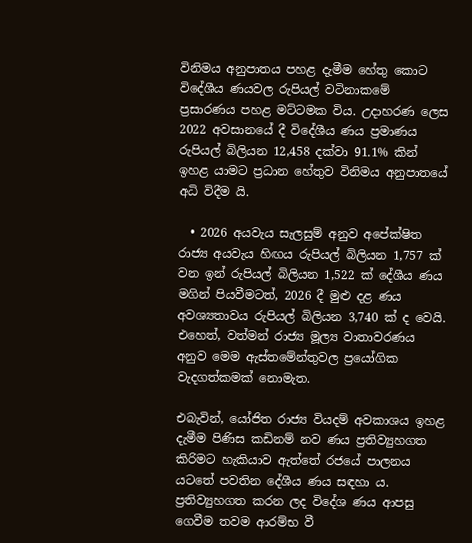විනිමය අනුපාතය පහළ දැමීම හේතු කොට විදේශීය ණයවල රුපියල් වටිනාකමේ ප්‍රසාරණය පහළ මට්ටමක විය. උදාහරණ ලෙස 2022 අවසානයේ දී විදේශීය ණය ප්‍රමාණය රුපියල් බිලියන 12,458 දක්වා 91.1% කින් ඉහළ යාමට ප්‍රධාන හේතුව විනිමය අනුපාතයේ අධි විදීම යි.

  • 2026 අයවැය සැලසුම් අනුව අපේක්ෂිත රාජ්‍ය අයවැය හිඟය රුපියල් බිලියන 1,757 ක් වන ඉන් රුපියල් බිලියන 1,522 ක් දේශීය ණය මගින් පියවීමටත්, 2026 දී මුළු දළ ණය අවශ්‍යතාවය රුපියල් බිලියන 3,740 ක් ද වෙයි.  එහෙත්, වත්මන් රාජ්‍ය මූල්‍ය වාතාවරණය අනුව මෙම ඇස්තමේන්තුවල ප්‍රයෝගික වැදගත්කමක් නොමැත.

එබැවින්, යෝජිත රාජ්‍ය වියදම් අවකාශය ඉහළ දැමීම පිණිස කඩිනම් නව ණය ප්‍රතිව්‍යුහගත කිරිමට හැකියාව ඇත්තේ රජයේ පාලනය යටතේ පවතින දේශීය ණය සඳහා ය. ප්‍රතිව්‍යුහගත කරන ලද විදේශ ණය ආපසු ගෙවීම තවම ආරම්භ වී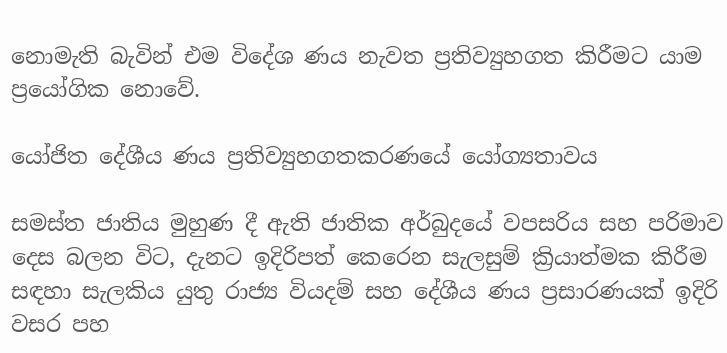නොමැති බැවින් එම විදේශ ණය නැවත ප්‍රතිව්‍යුහගත කිරීමට යාම ප්‍රයෝගික නොවේ.

යෝජිත දේශීය ණය ප්‍රතිව්‍යුහගතකරණයේ යෝග්‍යතාවය

සමස්ත ජාතිය මුහුණ දී ඇති ජාතික අර්බුදයේ වපසරිය සහ පරිමාව දෙස බලන විට, දැනට ඉදිරිපත් කෙරෙන සැලසුම් ක්‍රියාත්මක කිරීම සඳහා සැලකිය යුතු රාජ්‍ය වියදම් සහ දේශීය ණය ප්‍රසාරණයක් ඉදිරි වසර පහ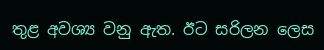තුළ අවශ්‍ය වනු ඇත. ඊට සරිලන ලෙස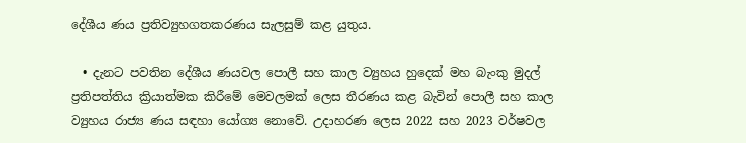දේශීය ණය ප්‍රතිව්‍යුහගතකරණය සැලසුම් කළ යුතුය.

  • දැනට පවතින දේශීය ණයවල පොලී සහ කාල ව්‍යුහය හුදෙක් මහ බැංකු මුදල් ප්‍රතිපත්තිය ක්‍රියාත්මක කිරීමේ මෙවලමක් ලෙස තීරණය කළ බැවින් පොලී සහ කාල ව්‍යුහය රාජ්‍ය ණය සඳහා යෝග්‍ය නොවේ. උදාහරණ ලෙස 2022 සහ 2023 වර්ෂවල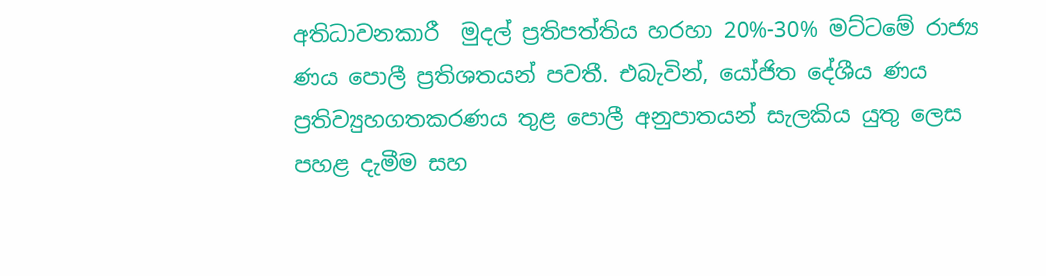අතිධාවනකාරී  මුදල් ප්‍රතිපත්තිය හරහා 20%-30% මට්ටමේ රාජ්‍ය ණය පොලී ප්‍රතිශතයන් පවතී. එබැවින්, යෝජිත දේශීය ණය ප්‍රතිව්‍යුහගතකරණය තුළ පොලී අනුපාතයන් සැලකිය යුතු ලෙස පහළ දැමීම සහ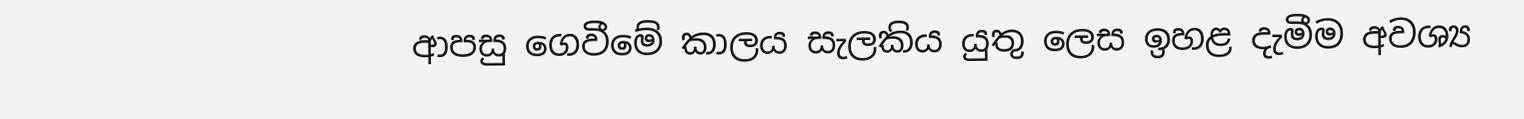ආපසු ගෙවීමේ කාලය සැලකිය යුතු ලෙස ඉහළ දැමීම අවශ්‍ය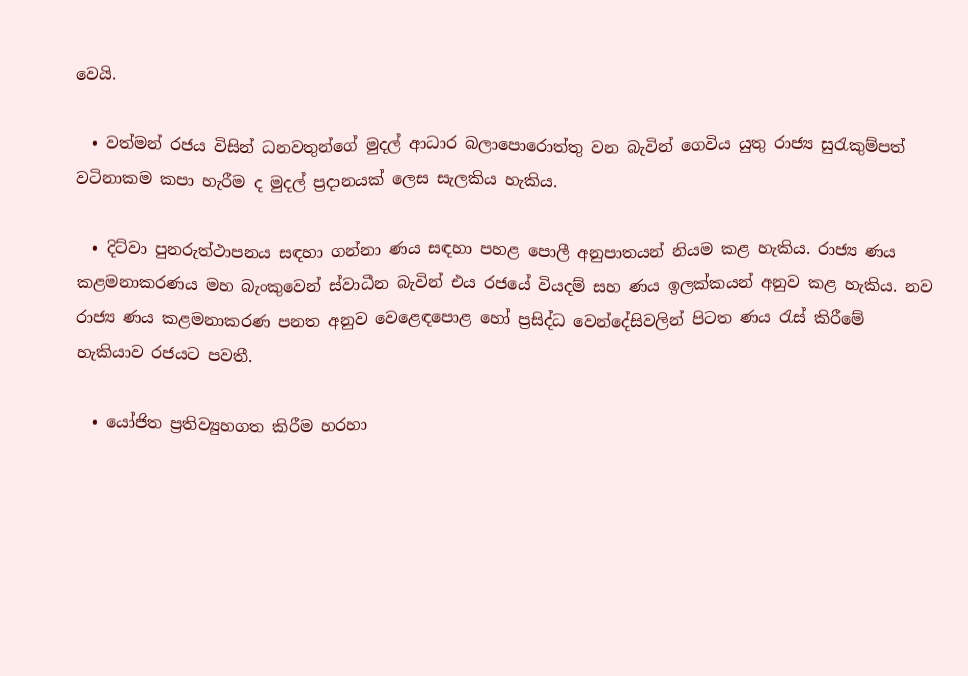වෙයි.

  • වත්මන් රජය විසින් ධනවතුන්ගේ මුදල් ආධාර බලාපොරොත්තු වන බැවින් ගෙවිය යුතු රාජ්‍ය සුරැකුම්පත් වටිනාකම කපා හැරීම ද මුදල් ප්‍රදානයක් ලෙස සැලකිය හැකිය.

  • දිට්වා පුනරුත්ථාපනය සඳහා ගන්නා ණය සඳහා පහළ පොලී අනුපාතයන් නියම කළ හැකිය. රාජ්‍ය ණය කළමනාකරණය මහ බැංකුවෙන් ස්වාධීන බැවින් එය රජයේ වියදම් සහ ණය ඉලක්කයන් අනුව කළ හැකිය. නව රාජ්‍ය ණය කළමනාකරණ පනත අනුව වෙළෙඳපොළ හෝ ප්‍රසිද්ධ වෙන්දේසිවලින් පිටත ණය රැස් කිරීමේ හැකියාව රජයට පවතී.

  • යෝජිත ප්‍රතිව්‍යුහගත කිරීම හරහා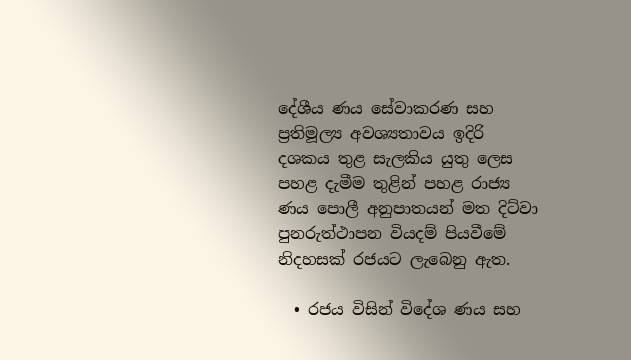දේශීය ණය සේවාකරණ සහ ප්‍රතිමූල්‍ය අවශ්‍යතාවය ඉදිරි දශකය තුළ සැලකිය යුතු ලෙස පහළ දැමීම තුළින් පහළ රාජ්‍ය ණය පොලී අනුපාතයන් මත දිට්වා පුනරුත්ථාපන වියදම් පියවීමේ නිදහසක් රජයට ලැබෙනු ඇත.

  • රජය විසින් විදේශ ණය සහ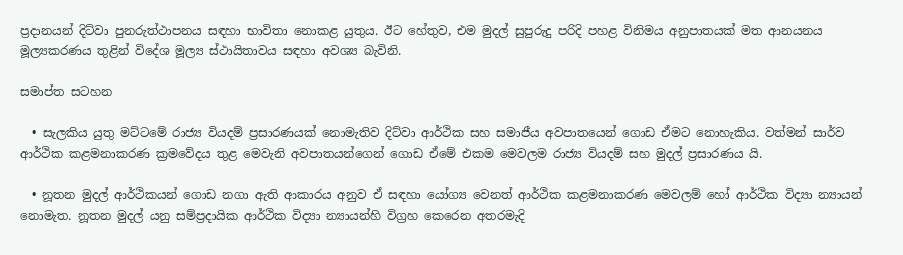ප්‍රදානයන් දිට්වා පුනරුත්ථාපනය සඳහා භාවිතා නොකළ යුතුය. ඊට හේතුව, එම මුදල් සුපුරුදු පරිදි පහළ විනිමය අනුපාතයක් මත ආනයනය මූල්‍යකරණය තුළින් විදේශ මූල්‍ය ස්ථායිතාවය සඳහා අවශ්‍ය බැවිනි.

සමාප්ත සටහන

  • සැලකිය යුතු මට්ටමේ රාජ්‍ය වියදම් ප්‍රසාරණයක් නොමැතිව දිට්වා ආර්ථික සහ සමාජීය අවපාතයෙන් ගොඩ ඒමට නොහැකිය. වත්මන් සාර්ව ආර්ථික කළමනාකරණ ක්‍රමවේදය තුළ මෙවැනි අවපාතයන්ගෙන් ගොඩ ඒමේ එකම මෙවලම රාජ්‍ය වියදම් සහ මුදල් ප්‍රසාරණය යි.

  • නූතන මුදල් ආර්ථිකයන් ගොඩ නගා ඇති ආකාරය අනුව ඒ සඳහා යෝග්‍ය වෙනත් ආර්ථික කළමනාකරණ මෙවලම් හෝ ආර්ථික විද්‍යා න්‍යායන් නොමැත. නූතන මුදල් යනු සම්ප්‍රදායික ආර්ථික විද්‍යා න්‍යායන්හි විග්‍රහ කෙරෙන අතරමැදි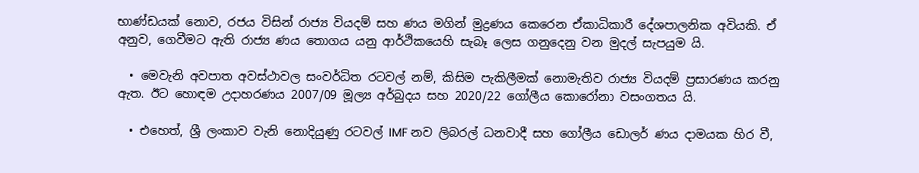භාණ්ඩයක් නොව, රජය විසින් රාජ්‍ය වියදම් සහ ණය මගින් මුද්‍රණය කෙරෙන ඒකාධිකාරී දේශපාලනික අවියකි. ඒ අනුව, ගෙවීමට ඇති රාජ්‍ය ණය තොගය යනු ආර්ථිකයෙහි සැබෑ ලෙස ගනුදෙනු වන මුදල් සැපයුම යි.

  • මෙවැනි අවපාත අවස්ථාවල සංවර්ධිත රටවල් නම්, කිසිම පැකිලීමක් නොමැතිව රාජ්‍ය වියදම් ප්‍රසාරණය කරනු ඇත. ඊට හොඳම උදාහරණය 2007/09 මූල්‍ය අර්බුදය සහ 2020/22 ගෝලීය කොරෝනා වසංගතය යි.

  • එහෙත්, ශ්‍රී ලංකාව වැනි නොදියුණු රටවල් IMF නව ලිබරල් ධනවාදී සහ ගෝලීය ඩොලර් ණය දාමයක හිර වී,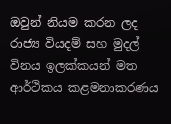ඔවුන් නියම කරන ලද රාජ්‍ය වියදම් සහ මුදල් විනය ඉලක්කයන් මත ආර්ථිකය කළමනාකරණය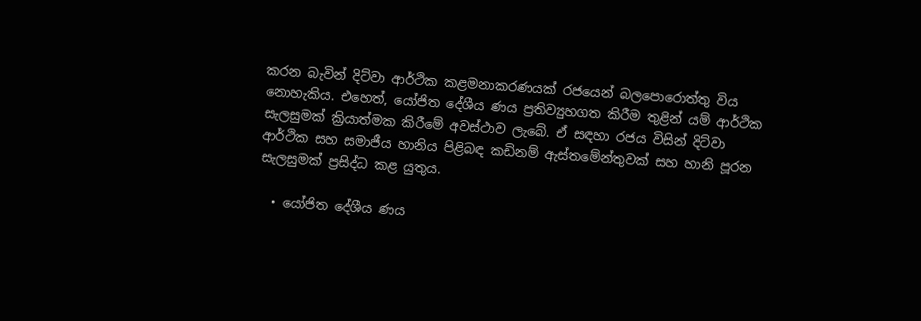කරන බැවින් දිට්වා ආර්ථික කළමනාකරණයක් රජයෙන් බලපොරොත්තු විය නොහැකිය. එහෙත්, යෝජිත දේශීය ණය ප්‍රතිව්‍යුහගත කිරීම තුළින් යම් ආර්ථික සැලසුමක් ක්‍රියාත්මක කිරීමේ අවස්ථාව ලැබේ. ඒ සඳහා රජය විසින් දිට්වා ආර්ථික සහ සමාජීය හානිය පිළිබඳ කඩිනම් ඇස්තමේන්තුවක් සහ හානි පූරන සැලසුමක් ප්‍රසිද්ධ කළ යුතුය.

  • යෝජිත දේශීය ණය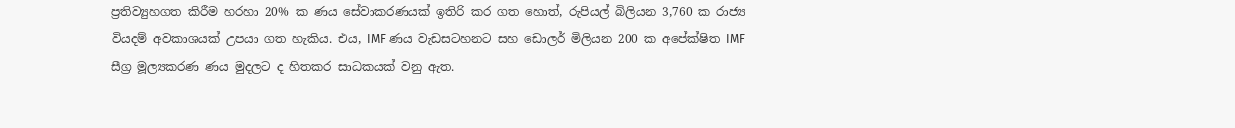ප්‍රතිව්‍යුහගත කිරීම හරහා 20% ක ණය සේවාකරණයක් ඉතිරි කර ගත හොත්, රුපියල් බිලියන 3,760 ක රාජ්‍ය වියදම් අවකාශයක් උපයා ගත හැකිය. එය, IMF ණය වැඩසටහනට සහ ඩොලර් මිලියන 200 ක අපේක්ෂිත IMF සීග්‍ර මූල්‍යකරණ ණය මුදලට ද හිතකර සාධකයක් වනු ඇත.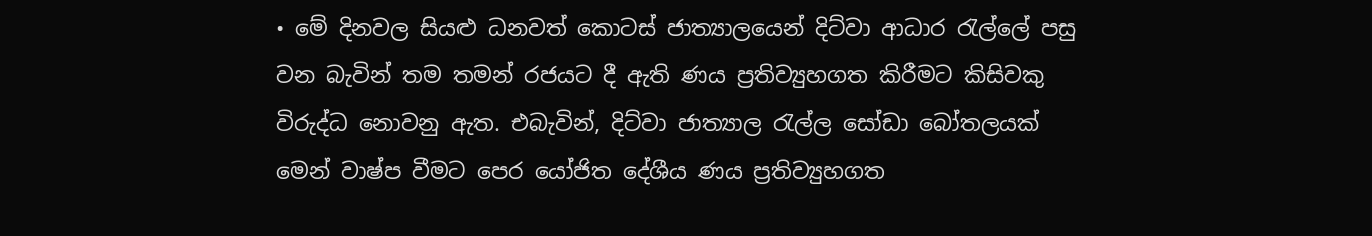• මේ දිනවල සියළු ධනවත් කොටස් ජාත්‍යාලයෙන් දිට්වා ආධාර රැල්ලේ පසු වන බැවින් තම තමන් රජයට දී ඇති ණය ප්‍රතිව්‍යුහගත කිරීමට කිසිවකු විරුද්ධ නොවනු ඇත. එබැවින්, දිට්වා ජාත්‍යාල රැල්ල සෝඩා බෝතලයක් මෙන් වාෂ්ප වීමට පෙර යෝජිත දේශීය ණය ප්‍රතිව්‍යුහගත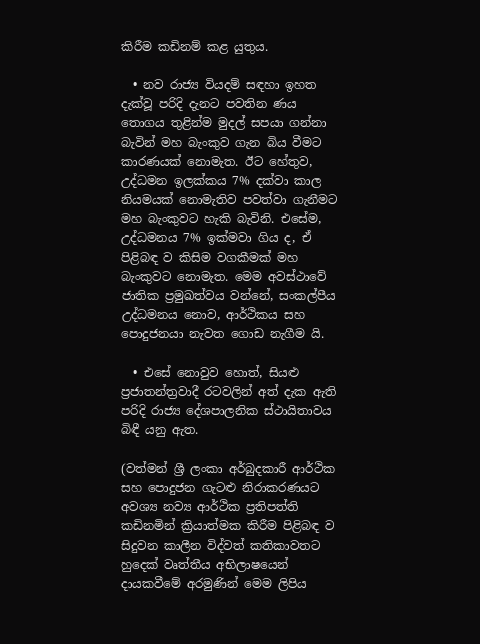කිරීම කඩිනම් කළ යුතුය.

  • නව රාජ්‍ය වියදම් සඳහා ඉහත දැක්වූ පරිදි දැනට පවතින ණය තොගය තුළින්ම මුදල් සපයා ගන්නා බැවින් මහ බැංකුව ගැන බිය වීමට කාරණයක් නොමැත. ඊට හේතුව, උද්ධමන ඉලක්කය 7% දක්වා කාල නියමයක් නොමැතිව පවත්වා ගැනීමට මහ බැංකුවට හැකි බැවිනි. එසේම, උද්ධමනය 7% ඉක්මවා ගිය ද, ඒ පිළිබඳ ව කිසිම වගකීමක් මහ බැංකුවට නොමැත. මෙම අවස්ථාවේ ජාතික ප්‍රමුඛත්වය වන්නේ, සංකල්පීය උද්ධමනය නොව, ආර්ථිකය සහ පොදුජනයා නැවත ගොඩ නැගීම යි.

  • එසේ නොවුව හොත්, සියළු ප්‍රජාතන්ත්‍රවාදී රටවලින් අත් දැක ඇති පරිදි රාජ්‍ය දේශපාලනික ස්ථායිතාවය බිඳී යනු ඇත.

(වත්මන් ශ්‍රී ලංකා අර්බුදකාරී ආර්ථික සහ පොදුජන ගැටළු නිරාකරණයට අවශ්‍ය නව්‍ය ආර්ථික ප්‍රතිපත්ති කඩිනමින් ක්‍රියාත්මක කිරීම පිළිබඳ ව සිදුවන කාලීන විද්වත් කතිකාවතට හුදෙක් වෘත්තීය අභිලාෂයෙන් දායකවීමේ අරමුණින් මෙම ලිපිය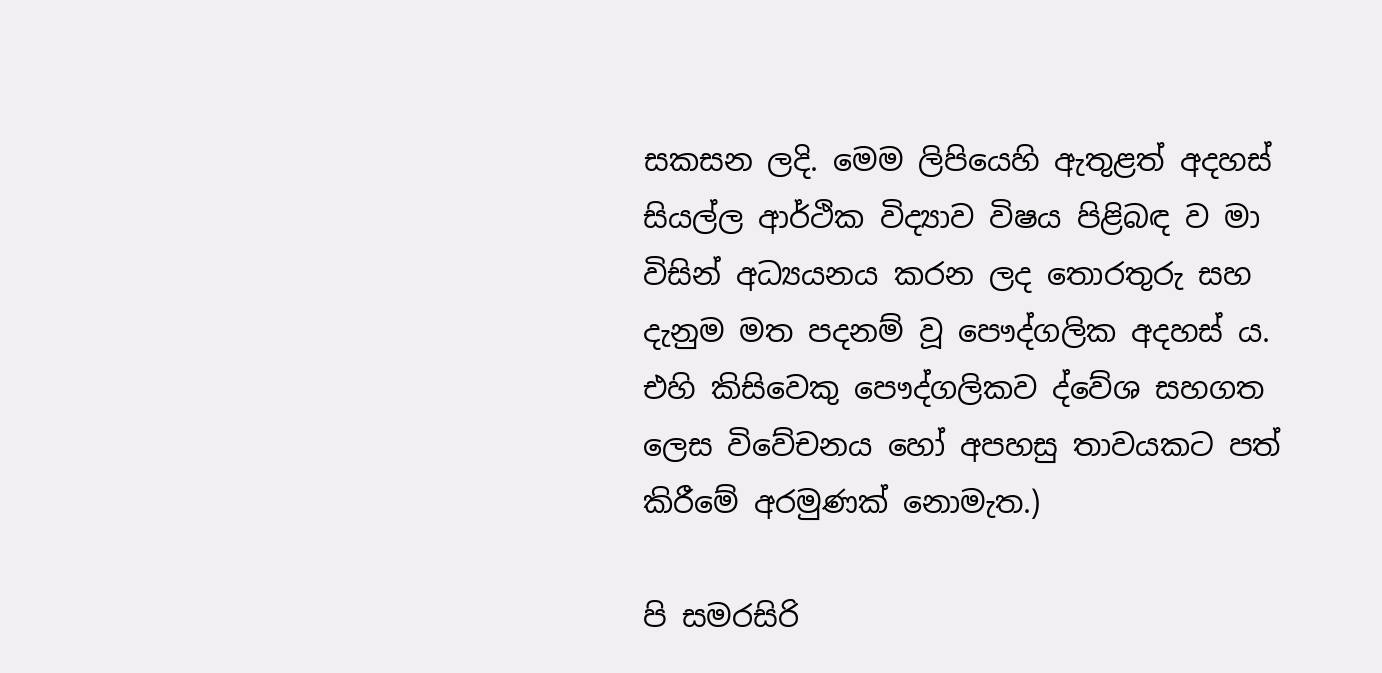සකසන ලදි. මෙම ලිපියෙහි ඇතුළත් අදහස් සියල්ල ආර්ථික විද්‍යාව විෂය පිළිබඳ ව මා විසින් අධ්‍යයනය කරන ලද තොරතුරු සහ දැනුම මත පදනම් වූ පෞද්ගලික අදහස් ය. එහි කිසිවෙකු පෞද්ගලිකව ද්වේශ සහගත ලෙස විවේචනය හෝ අපහසු තාවයකට පත් කිරීමේ අරමුණක් නොමැත.)

පි සමරසිරි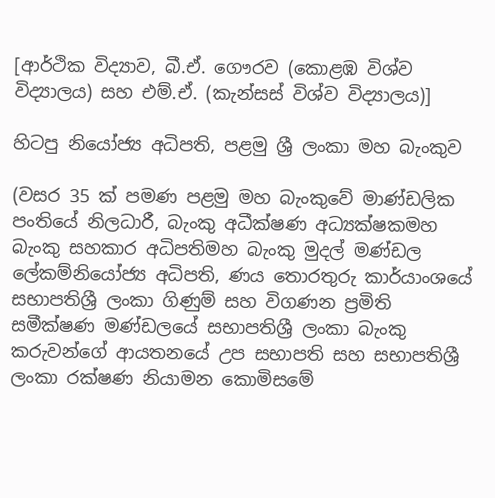[ආර්ථික විද්‍යාව, බී.ඒ. ගෞරව (කොළඹ විශ්ව විද්‍යාලය) සහ එම්.ඒ. (කැන්සස් විශ්ව විද්‍යාලය)]

හිටපු නියෝජ්‍ය අධිපති, පළමු ශ්‍රී ලංකා මහ බැංකුව

(වසර 35 ක් පමණ පළමු මහ බැංකුවේ මාණ්ඩලික පංතියේ නිලධාරී, බැංකු අධීක්ෂණ අධ්‍යක්ෂකමහ බැංකු සහකාර අධිපතිමහ බැංකු මුදල් මණ්ඩල ලේකම්නියෝජ්‍ය අධිපති, ණය තොරතුරු කාර්යාංශයේ සභාපතිශ්‍රී ලංකා ගිණුම් සහ විගණන ප්‍රමිති සමීක්ෂණ මණ්ඩලයේ සභාපතිශ්‍රී ලංකා බැංකු කරුවන්ගේ ආයතනයේ උප සභාපති සහ සභාපතිශ්‍රී ලංකා රක්ෂණ නියාමන කොමිසමේ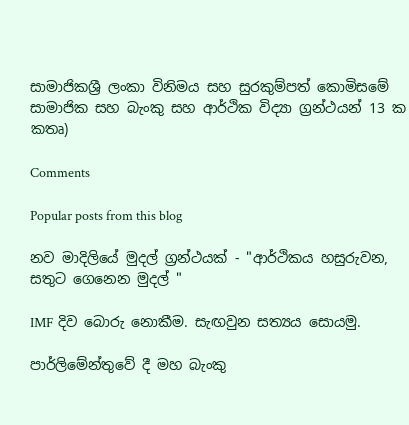සාමාජිකශ්‍රී ලංකා විනිමය සහ සුරකුම්පත් කොමිසමේ සාමාජික සහ බැංකු සහ ආර්ථික විද්‍යා ග්‍රන්ථයන් 13 ක කතෘ)

Comments

Popular posts from this blog

නව මාදිලියේ මුදල් ග්‍රන්ථයක් - "ආර්ථිකය හසුරුවන, සතුට ගෙනෙන මුදල් "

IMF දිව බොරු නොකීම. සැඟවුන සත්‍යය සොයමු.

පාර්ලිමේන්තුවේ දී මහ බැංකු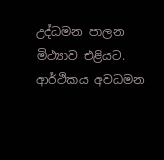උද්ධමන පාලන මිථ්‍යාව එළියට. ආර්ථිකය අවධමන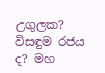උගුලක? විසඳුම රජය ද? මහ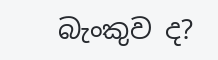බැංකුව ද?